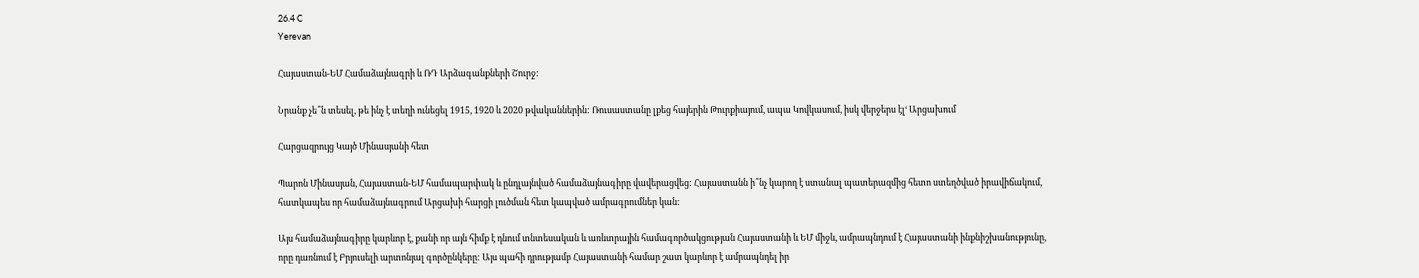26.4 C
Yerevan

Հայաստան-ԵՄ Համաձայնագրի և ՌԴ Արձագանքների Շուրջ:

Նրանք չե՞ն տեսել, թե ինչ է տեղի ունեցել 1915, 1920 և 2020 թվականներին: Ռուսաստանը լքեց հայերին Թուրքիայում, ապա Կովկասում, իսկ վերջերս էլ‘ Արցախում

Հարցազրույց Կայծ Մինասյանի հետ

Պարոն Մինասյան, Հայաստան-ԵՄ համապարփակ և ընդլայնված համաձայնագիրը վավերացվեց: Հայաստանն ի՞նչ կարող է ստանալ պատերազմից հետո ստեղծված իրավիճակում, հատկապես որ համաձայնագրում Արցախի հարցի լուծման հետ կապված ամրագրումներ կան:

Այս համաձայնագիրը կարևոր է, քանի որ այն հիմք է դնում տնտեսական և առևտրային համագործակցության Հայաստանի և ԵՄ միջև, ամրապնդում է Հայաստանի ինքնիշխանությունը, որը դառնում է Բրյուսելի արտոնյալ գործընկերը: Այս պահի դրությամբ Հայաստանի համար շատ կարևոր է ամրապնդել իր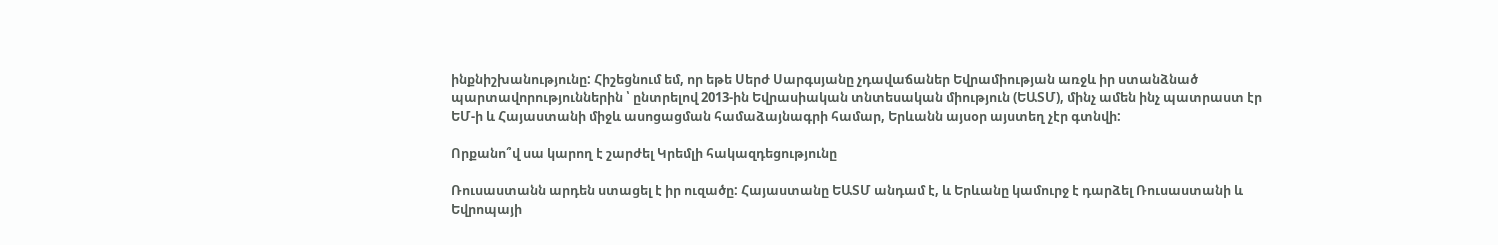ինքնիշխանությունը: Հիշեցնում եմ, որ եթե Սերժ Սարգսյանը չդավաճաներ Եվրամիության առջև իր ստանձնած պարտավորություններին ՝ ընտրելով 2013-ին Եվրասիական տնտեսական միություն (ԵԱՏՄ), մինչ ամեն ինչ պատրաստ էր ԵՄ‑ի և Հայաստանի միջև ասոցացման համաձայնագրի համար, Երևանն այսօր այստեղ չէր գտնվի:

Որքանո՞վ սա կարող է շարժել Կրեմլի հակազդեցությունը

Ռուսաստանն արդեն ստացել է իր ուզածը: Հայաստանը ԵԱՏՄ անդամ է, և Երևանը կամուրջ է դարձել Ռուսաստանի և Եվրոպայի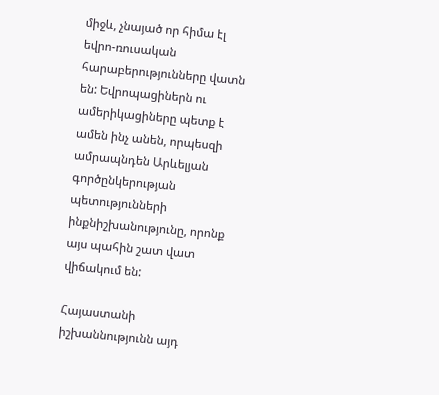միջև, չնայած որ հիմա էլ եվրո-ռուսական հարաբերությունները վատն են: Եվրոպացիներն ու ամերիկացիները պետք է ամեն ինչ անեն, որպեսզի ամրապնդեն Արևելյան գործընկերության պետությունների ինքնիշխանությունը, որոնք այս պահին շատ վատ վիճակում են:

Հայաստանի իշխաննությունն այդ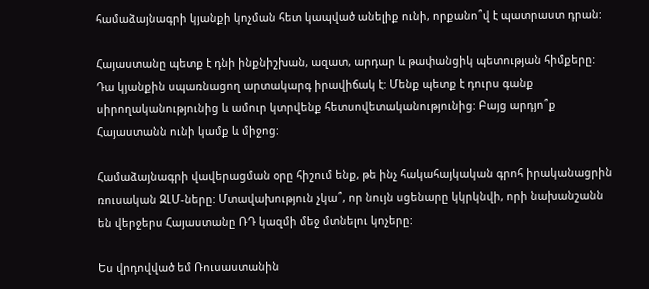համաձայնագրի կյանքի կոչման հետ կապված անելիք ունի, որքանո՞վ է պատրաստ դրան:

Հայաստանը պետք է դնի ինքնիշխան, ազատ, արդար և թափանցիկ պետության հիմքերը: Դա կյանքին սպառնացող արտակարգ իրավիճակ է: Մենք պետք է դուրս գանք սիրողականությունից և ամուր կտրվենք հետսովետականությունից: Բայց արդյո՞ք Հայաստանն ունի կամք և միջոց:

Համաձայնագրի վավերացման օրը հիշում ենք, թե ինչ հակահայկական գրոհ իրականացրին ռուսական ԶԼՄ-ները: Մտավախություն չկա՞, որ նույն սցենարը կկրկնվի, որի նախանշանն են վերջերս Հայաստանը ՌԴ կազմի մեջ մտնելու կոչերը:

Ես վրդովված եմ Ռուսաստանին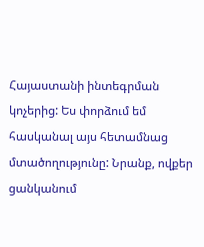Հայաստանի ինտեգրման կոչերից: Ես փորձում եմ հասկանալ այս հետամնաց մտածողությունը: Նրանք, ովքեր ցանկանում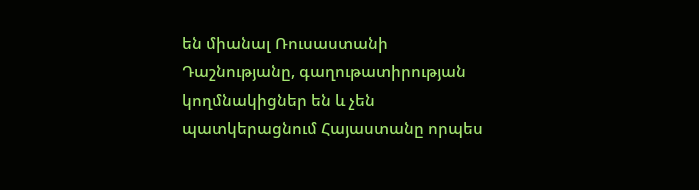են միանալ Ռուսաստանի Դաշնությանը, գաղութատիրության կողմնակիցներ են և չեն պատկերացնում Հայաստանը որպես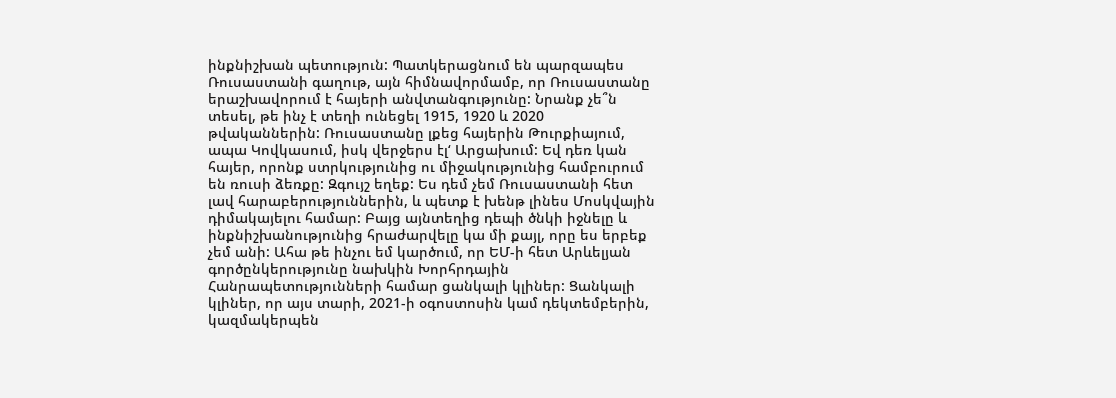ինքնիշխան պետություն: Պատկերացնում են պարզապես Ռուսաստանի գաղութ, այն հիմնավորմամբ, որ Ռուսաստանը երաշխավորում է հայերի անվտանգությունը: Նրանք չե՞ն տեսել, թե ինչ է տեղի ունեցել 1915, 1920 և 2020 թվականներին: Ռուսաստանը լքեց հայերին Թուրքիայում, ապա Կովկասում, իսկ վերջերս էլ‘ Արցախում: Եվ դեռ կան հայեր, որոնք ստրկությունից ու միջակությունից համբուրում են ռուսի ձեռքը: Զգույշ եղեք: Ես դեմ չեմ Ռուսաստանի հետ լավ հարաբերություններին, և պետք է խենթ լինես Մոսկվային դիմակայելու համար: Բայց այնտեղից դեպի ծնկի իջնելը և ինքնիշխանությունից հրաժարվելը կա մի քայլ, որը ես երբեք չեմ անի: Ահա թե ինչու եմ կարծում, որ ԵՄ‑ի հետ Արևելյան գործընկերությունը նախկին Խորհրդային Հանրապետությունների համար ցանկալի կլիներ: Ցանկալի կլիներ, որ այս տարի, 2021‑ի օգոստոսին կամ դեկտեմբերին, կազմակերպեն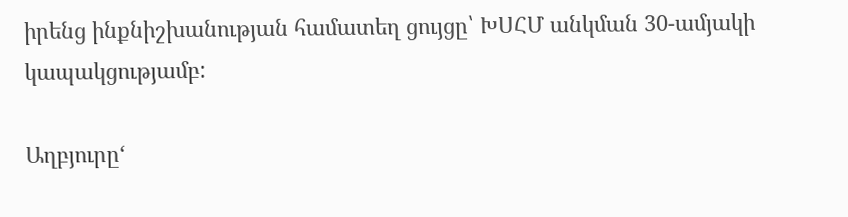իրենց ինքնիշխանության համատեղ ցույցը՝ ԽՍՀՄ անկման 30-ամյակի կապակցությամբ:

Աղբյուրը‘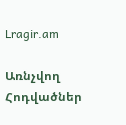Lragir.am

Առնչվող Հոդվածներ